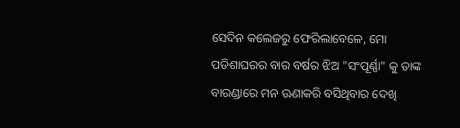ସେଦିନ କଲେଜରୁ ଫେରିଲାବେଳେ, ମୋ ପଡିଶାଘରର ବାର ବର୍ଷର ଝିଅ "ସଂପୂର୍ଣ୍ଣା" କୁ ତାଙ୍କ ବାରଣ୍ଡାରେ ମନ ଊଣାକରି ବସିଥିବାର ଦେଖି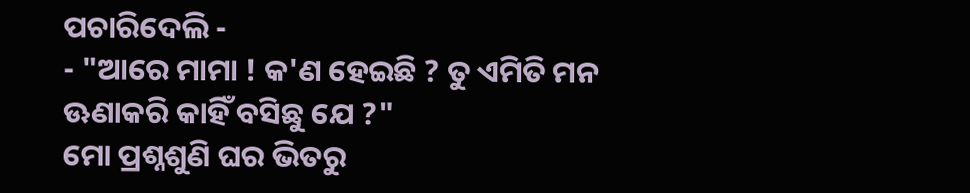ପଚାରିଦେଲି -
- "ଆରେ ମାମା ! କ'ଣ ହେଇଛି ? ତୁ ଏମିତି ମନ ଊଣାକରି କାହିଁ ବସିଛୁ ଯେ ?"
ମୋ ପ୍ରଶ୍ନଶୁଣି ଘର ଭିତରୁ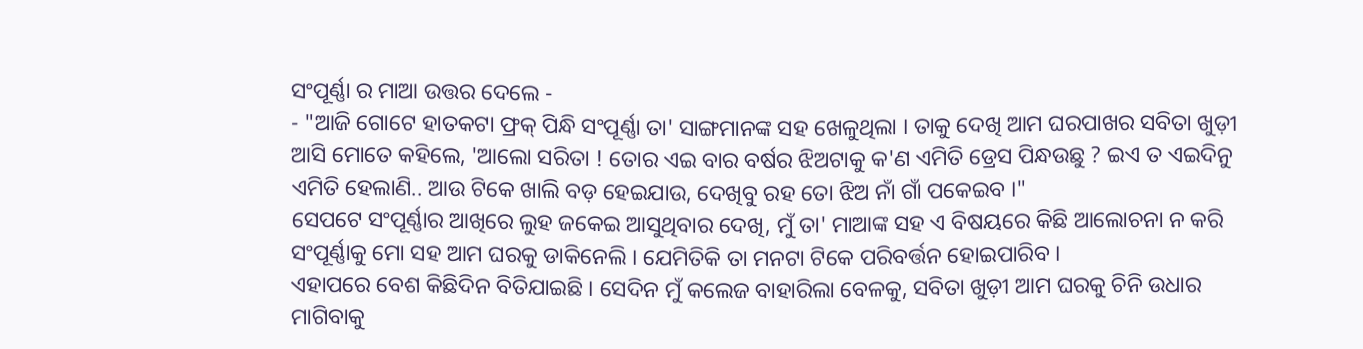ସଂପୂର୍ଣ୍ଣା ର ମାଆ ଉତ୍ତର ଦେଲେ -
- "ଆଜି ଗୋଟେ ହାତକଟା ଫ୍ରକ୍ ପିନ୍ଧି ସଂପୂର୍ଣ୍ଣା ତା' ସାଙ୍ଗମାନଙ୍କ ସହ ଖେଳୁଥିଲା । ତାକୁ ଦେଖି ଆମ ଘରପାଖର ସବିତା ଖୁଡ଼ୀ ଆସି ମୋତେ କହିଲେ, 'ଆଲୋ ସରିତା ! ତୋର ଏଇ ବାର ବର୍ଷର ଝିଅଟାକୁ କ'ଣ ଏମିତି ଡ୍ରେସ ପିନ୍ଧଉଛୁ ? ଇଏ ତ ଏଇଦିନୁ ଏମିତି ହେଲାଣି.. ଆଉ ଟିକେ ଖାଲି ବଡ଼ ହେଇଯାଉ, ଦେଖିବୁ ରହ ତୋ ଝିଅ ନାଁ ଗାଁ ପକେଇବ ।"
ସେପଟେ ସଂପୂର୍ଣ୍ଣାର ଆଖିରେ ଲୁହ ଜକେଇ ଆସୁଥିବାର ଦେଖି, ମୁଁ ତା' ମାଆଙ୍କ ସହ ଏ ବିଷୟରେ କିଛି ଆଲୋଚନା ନ କରି ସଂପୂର୍ଣ୍ଣାକୁ ମୋ ସହ ଆମ ଘରକୁ ଡାକିନେଲି । ଯେମିତିକି ତା ମନଟା ଟିକେ ପରିବର୍ତ୍ତନ ହୋଇପାରିବ ।
ଏହାପରେ ବେଶ କିଛିଦିନ ବିତିଯାଇଛି । ସେଦିନ ମୁଁ କଲେଜ ବାହାରିଲା ବେଳକୁ, ସବିତା ଖୁଡ଼ୀ ଆମ ଘରକୁ ଚିନି ଉଧାର ମାଗିବାକୁ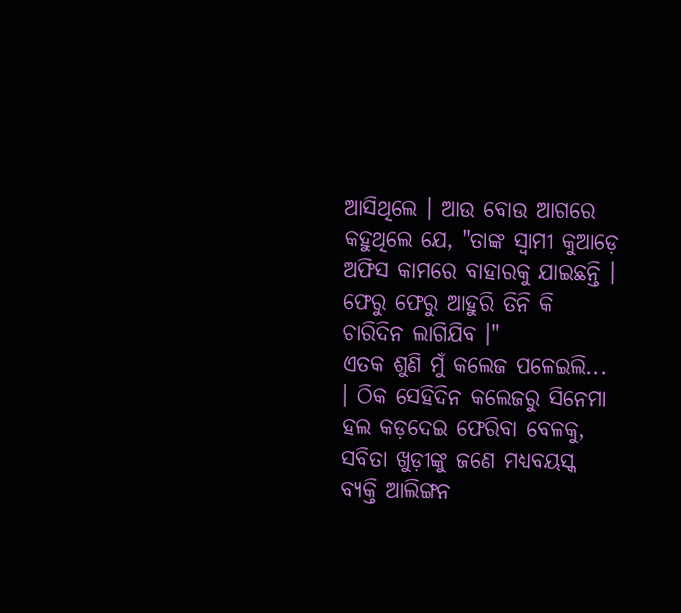ଆସିଥିଲେ । ଆଉ ବୋଉ ଆଗରେ କହୁଥିଲେ ଯେ, "ତାଙ୍କ ସ୍ୱାମୀ କୁଆଡ଼େ ଅଫିସ କାମରେ ବାହାରକୁ ଯାଇଛନ୍ତି । ଫେରୁ ଫେରୁ ଆହୁରି ତିନି କି ଚାରିଦିନ ଲାଗିଯିବ ।"
ଏତକ ଶୁଣି ମୁଁ କଲେଜ ପଳେଇଲି... । ଠିକ ସେହିଦିନ କଲେଜରୁ ସିନେମା ହଲ କଡ଼ଦେଇ ଫେରିବା ବେଳକୁ, ସବିତା ଖୁଡ଼ୀଙ୍କୁ ଜଣେ ମଧ୍ୟବୟସ୍କ ବ୍ୟକ୍ତି ଆଲିଙ୍ଗନ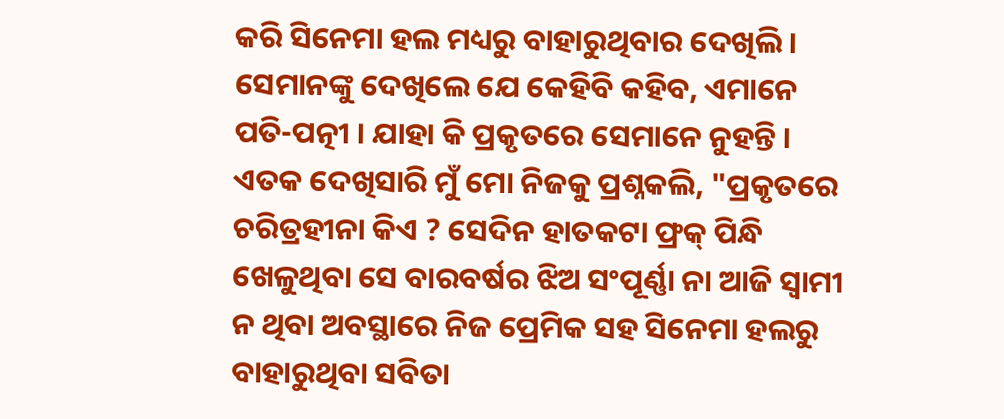କରି ସିନେମା ହଲ ମଧ୍ୟରୁ ବାହାରୁଥିବାର ଦେଖିଲି । ସେମାନଙ୍କୁ ଦେଖିଲେ ଯେ କେହିବି କହିବ, ଏମାନେ ପତି-ପତ୍ନୀ । ଯାହା କି ପ୍ରକୃତରେ ସେମାନେ ନୁହନ୍ତି ।
ଏତକ ଦେଖିସାରି ମୁଁ ମୋ ନିଜକୁ ପ୍ରଶ୍ନକଲି, "ପ୍ରକୃତରେ ଚରିତ୍ରହୀନା କିଏ ? ସେଦିନ ହାତକଟା ଫ୍ରକ୍ ପିନ୍ଧି ଖେଳୁଥିବା ସେ ବାରବର୍ଷର ଝିଅ ସଂପୂର୍ଣ୍ଣା ନା ଆଜି ସ୍ୱାମୀ ନ ଥିବା ଅବସ୍ଥାରେ ନିଜ ପ୍ରେମିକ ସହ ସିନେମା ହଲରୁ ବାହାରୁଥିବା ସବିତା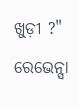ଖୁଡ଼ୀ ?"
ରେଭେନ୍ସା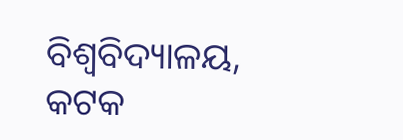ବିଶ୍ୱବିଦ୍ୟାଳୟ, କଟକ